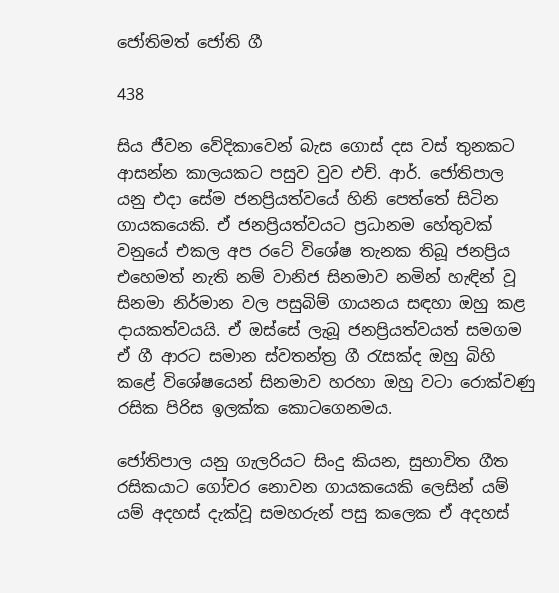ජෝතිමත් ජෝති ගී

438

සිය ජීවන වේදිකාවෙන් බැස ගොස් දස වස් තුනකට ආසන්න කාලයකට පසුව වුව එච්. ආර්. ජෝතිපාල යනු එදා සේම ජනප්‍රියත්වයේ හිනි පෙත්තේ සිටින ගායකයෙකි. ඒ ජනප්‍රියත්වයට ප්‍රධානම හේතුවක් වනුයේ එකල අප රටේ විශේෂ තැනක තිබූ ජනප්‍රිය එහෙමත් නැති නම් වානිජ සිනමාව නමින් හැඳින් වූ සිනමා නිර්මාන වල පසුබිම් ගායනය සඳහා ඔහු කළ දායකත්වයයි. ඒ ඔස්සේ ලැබූ ජනප්‍රියත්වයත් සමගම ඒ ගී ආරට සමාන ස්වතන්ත්‍ර ගී රැසක්ද ඔහු බිහි කළේ විශේෂයෙන් සිනමාව හරහා ඔහු වටා රොක්වණු රසික පිරිස ඉලක්ක කොටගෙනමය.

ජෝතිපාල යනු ගැලරියට සිංදු කියන, සුභාවිත ගීත රසිකයාට ගෝචර නොවන ගායකයෙකි ලෙසින් යම් යම් අදහස් දැක්වූ සමහරුන් පසු කලෙක ඒ අදහස්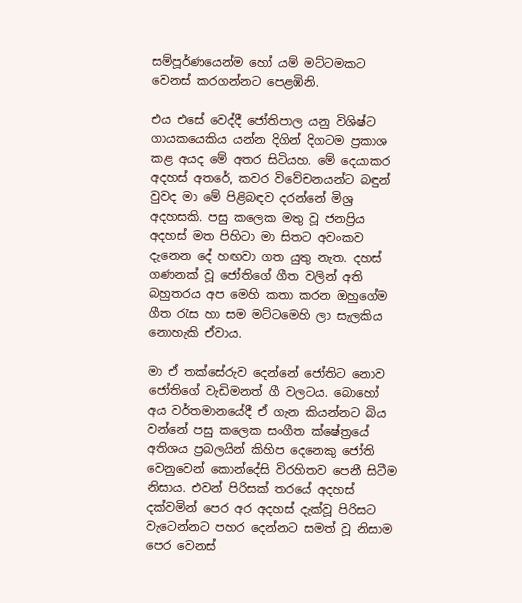සම්පූර්ණයෙන්ම හෝ යම් මට්ටමකට වෙනස් කරගන්නට පෙළඹිනි.

එය එසේ වෙද්දී ජෝතිපාල යනු විශිෂ්ට ගායකයෙකිය යන්න දිගින් දිගටම ප්‍රකාශ කළ අයද මේ අතර සිටියහ. මේ දෙයාකර අදහස් අතරේ, කවර විවේචනයන්ට බඳුන් වුවද මා මේ පිළිබඳව දරන්නේ මිශ්‍ර අදහසකි. පසු කලෙක මතු වූ ජනප්‍රිය අදහස් මත පිහිටා මා සිතට අවංකව දැනෙන දේ හඟවා ගත යුතු නැත. දහස් ගණනක් වූ ජෝතිගේ ගීත වලින් අති බහුතරය අප මෙහි කතා කරන ඔහුගේම ගීත රැස හා සම මට්ටමෙහි ලා සැලකිය නොහැකි ඒවාය.

මා ඒ තක්සේරුව දෙන්නේ ජෝතිට නොව ජෝතිගේ වැඩිමනත් ගී වලටය. බොහෝ අය වර්තමානයේදී ඒ ගැන කියන්නට බිය වන්නේ පසු කලෙක සංගීත ක්ෂේත්‍රයේ අතිශය ප්‍රබලයින් කිහිප දෙනෙකු ජෝති වෙනුවෙන් කොන්දේසි විරහිතව පෙනී සිටීම නිසාය. එවන් පිරිසක් තරයේ අදහස් දක්වමින් පෙර අර අදහස් දැක්වූ පිරිසට වැටෙන්නට පහර දෙන්නට සමත් වූ නිසාම පෙර වෙනස්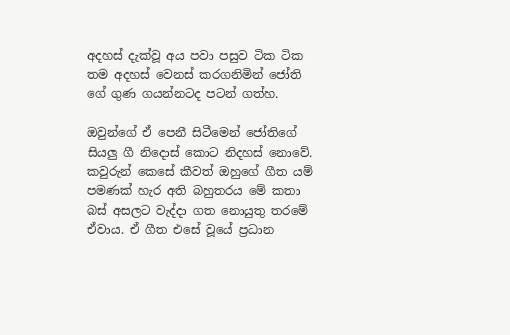අදහස් දැක්වූ අය පවා පසුව ටික ටික තම අදහස් වෙනස් කරගනිමින් ජෝති ගේ ගුණ ගයන්නටද පටන් ගත්හ.

ඔවුන්ගේ ඒ පෙනී සිටීමෙන් ජෝතිගේ සියලු ගී නිදොස් කොට නිදහස් නොවේ. කවුරුන් කෙසේ කීවත් ඔහුගේ ගීත යම් පමණක් හැර අති බහුතරය මේ කතා බස් අසලට වැද්දා ගත නොයුතු තරමේ ඒවාය. ඒ ගීත එසේ වූයේ ප්‍රධාන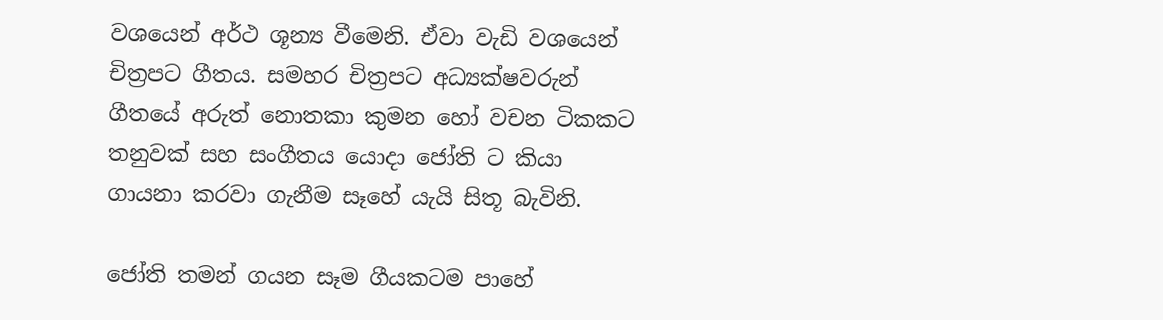වශයෙන් අර්ථ ශූන්‍ය වීමෙනි. ඒවා වැඩි වශයෙන් චිත්‍රපට ගීතය. සමහර චිත්‍රපට අධ්‍යක්ෂවරුන් ගීතයේ අරුත් නොතකා කුමන හෝ වචන ටිකකට තනුවක් සහ සංගීතය යොදා ජෝති ට කියා ගායනා කරවා ගැනීම සෑහේ යැයි සිතූ බැවිනි.

ජෝති තමන් ගයන සෑම ගීයකටම පාහේ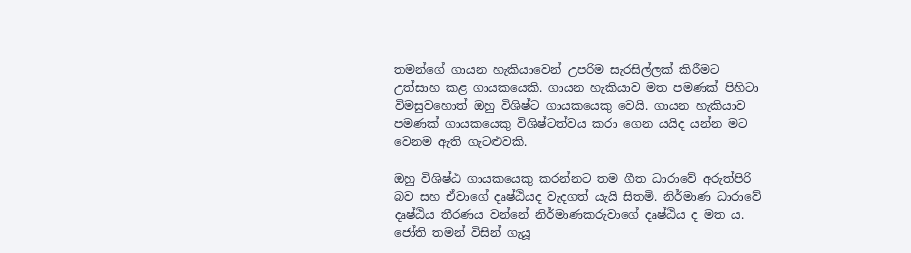තමන්ගේ ගායන හැකියාවෙන් උපරිම සැරසිල්ලක් කිරීමට උත්සාහ කළ ගායකයෙකි. ගායන හැකියාව මත පමණක් පිහිටා විමසුවහොත් ඔහු විශිෂ්ට ගායකයෙකු වෙයි. ගායන හැකියාව පමණක් ගායකයෙකු විශිෂ්ටත්වය කරා ගෙන යයිද යන්න මට වෙනම ඇති ගැටළුවකි.

ඔහු විශිෂ්ඨ ගායකයෙකු කරන්නට තම ගීත ධාරාවේ අරුත්පිරි බව සහ ඒවාගේ දෘෂ්ඨියද වැදගත් යැයි සිතමි. නිර්මාණ ධාරාවේ දෘෂ්ඨිය තීරණය වන්නේ නිර්මාණකරුවාගේ දෘෂ්ඨිය ද මත ය. ජෝති තමන් විසින් ගැයූ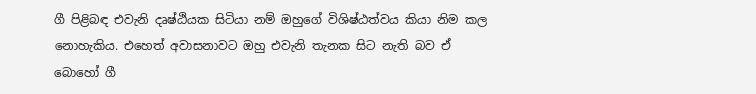ගී පිළිබඳ එවැනි දෘෂ්ඨියක සිටියා නම් ඔහුගේ විශිෂ්ඨත්වය කියා නිම කල නොහැකිය. එහෙත් අවාසනාවට ඔහු එවැනි තැනක සිට නැති බව ඒ බොහෝ ගී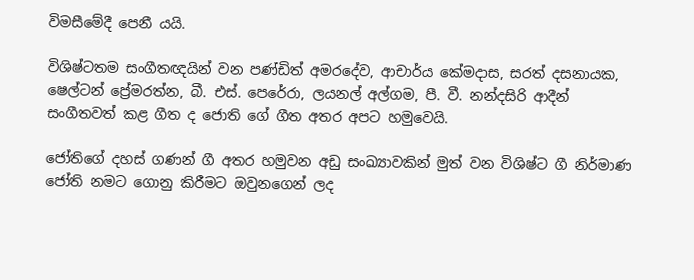විමසීමේදී පෙනී යයි.

විශිෂ්ටතම සංගීතඥයින් වන පණ්ඩිත් අමරදේව, ආචාර්ය කේමදාස, සරත් දසනායක, ෂෙල්ටන් ප්‍රේමරත්න, බී. එස්. පෙරේරා, ලයනල් අල්ගම, පී. වී. නන්දසිරි ආදීන් සංගීතවත් කළ ගීත ද ජොති ගේ ගීත අතර අපට හමුවෙයි.

ජෝතිගේ දහස් ගණන් ගී අතර හමුවන අඩු සංඛ්‍යාවකින් මුත් වන විශිෂ්ට ගී නිර්මාණ ජෝති නමට ගොනු කිරීමට ඔවුනගෙන් ලද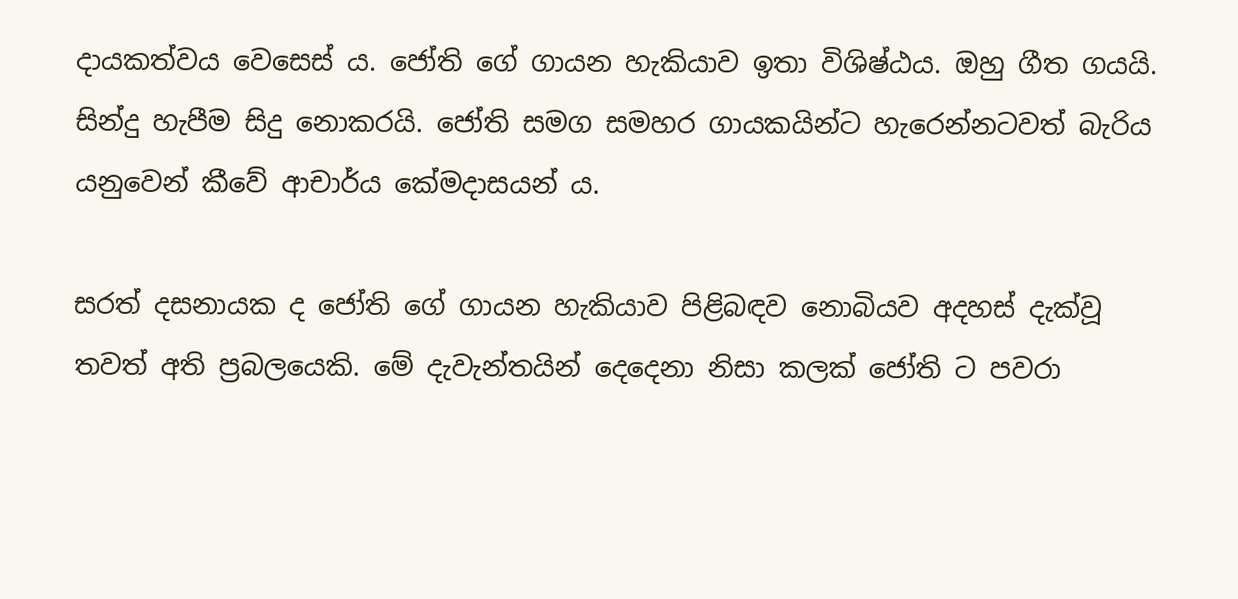දායකත්වය වෙසෙස් ය. ජෝති ගේ ගායන හැකියාව ඉතා විශිෂ්ඨය. ඔහු ගීත ගයයි. සින්දු හැපීම සිදු නොකරයි. ජෝති සමග සමහර ගායකයින්ට හැරෙන්නටවත් බැරිය යනුවෙන් කීවේ ආචාර්ය කේමදාසයන් ය.

සරත් දසනායක ද ජෝති ගේ ගායන හැකියාව පිළිබඳව නොබියව අදහස් දැක්වූ තවත් අති ප්‍රබලයෙකි. මේ දැවැන්තයින් දෙදෙනා නිසා කලක් ජෝති ට පවරා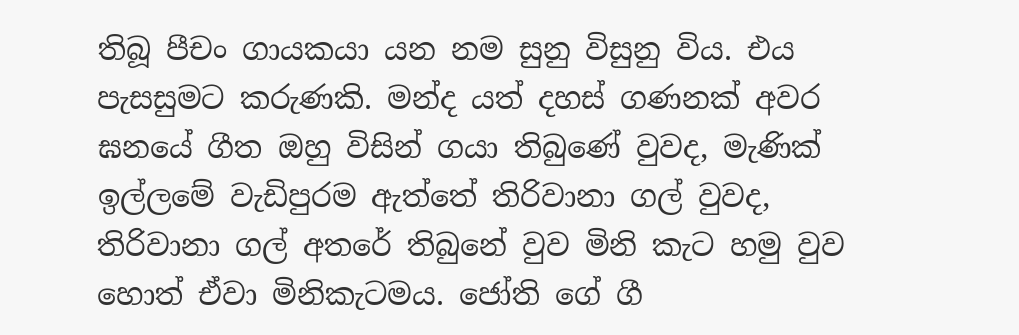තිබූ පීචං ගායකයා යන නම සුනු විසුනු විය. එය පැසසුමට කරුණකි. මන්ද යත් දහස් ගණනක් අවර ඝනයේ ගීත ඔහු විසින් ගයා තිබුණේ වුවද, මැණික් ඉල්ලමේ වැඩිපුරම ඇත්තේ තිරිවානා ගල් වුවද, තිරිවානා ගල් අතරේ තිබුනේ වුව මිනි කැට හමු වුව හොත් ඒවා මිනිකැටමය. ජෝති ගේ ගී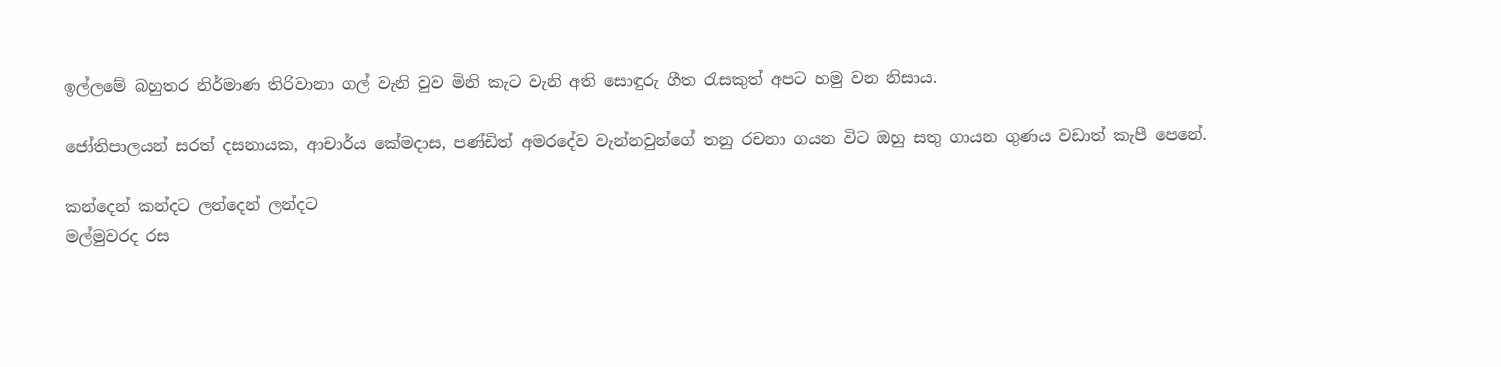ඉල්ලමේ බහුතර නිර්මාණ තිරිවානා ගල් වැනි වුව මිනි කැට වැනි අති සොඳුරු ගීත රැසකුත් අපට හමු වන නිසාය.

ජෝතිපාලයන් සරත් දසනායක, ආචාර්ය කේමදාස, පණ්ඩිත් අමරදේව වැන්නවුන්ගේ තනු රචනා ගයන විට ඔහු සතු ගායන ගුණය වඩාත් කැපී පෙනේ.

කන්දෙන් කන්දට ලන්දෙන් ලන්දට
මල්මුවරද රස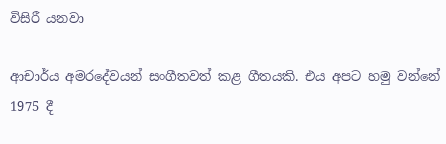විසිරී යනවා

ආචාර්ය අමරදේවයන් සංගීතවත් කළ ගීතයකි. එය අපට හමු වන්නේ 1975 දී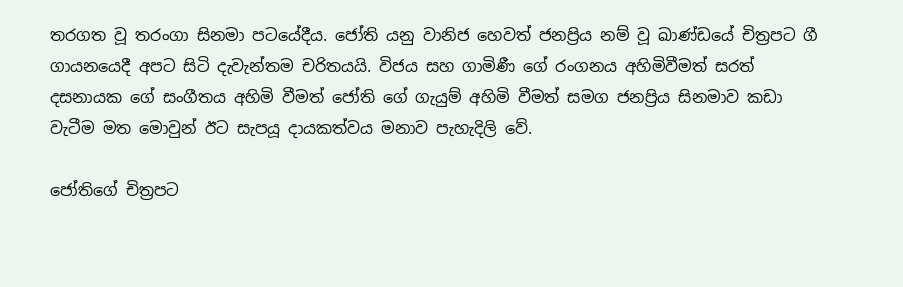තරගත වූ තරංගා සිනමා පටයේදීය. ජෝති යනු වානිජ හෙවත් ජනප්‍රිය නම් වූ ඛාණ්ඩයේ චිත්‍රපට ගී ගායනයෙදී අපට සිටි දැවැන්තම චරිතයයි. විජය සහ ගාමිණී ගේ රංගනය අහිමිවීමත් සරත් දසනායක ගේ සංගීතය අහිමි වීමත් ජෝති ගේ ගැයුම් අහිමි වීමත් සමග ජනප්‍රිය සිනමාව කඩා වැටීම මත මොවුන් ඊට සැපයූ දායකත්වය මනාව පැහැදිලි වේ.

ජෝතිගේ චිත්‍රපට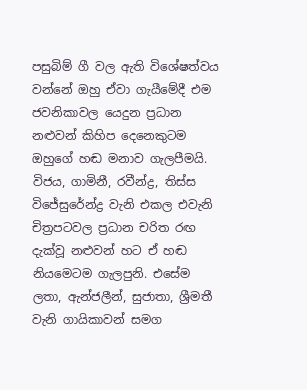පසුබිම් ගී වල ඇති විශේෂත්වය වන්නේ ඔහු ඒවා ගැයීමේදී එම ජවනිකාවල යෙදුන ප්‍රධාන නළුවන් කිහිප දෙනෙකුටම ඔහුගේ හඬ මනාව ගැලපීමයි. විජය, ගාමිනී, රවීන්ද්‍ර, තිස්ස විජේසුරේන්ද්‍ර වැනි එකල එවැනි චිත්‍රපටවල ප්‍රධාන චරිත රඟ දැක්වූ නළුවන් හට ඒ හඬ නියමෙටම ගැලපුනි. එසේම ලතා, ඇන්ජලීන්, සුජාතා, ශ්‍රීමතී වැනි ගායිකාවන් සමග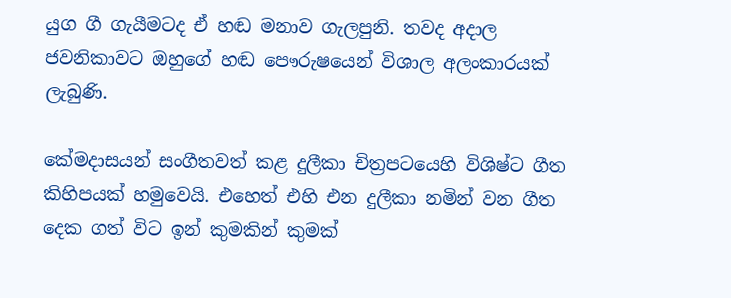යුග ගී ගැයීමටද ඒ හඬ මනාව ගැලපුනි. තවද අදාල ජවනිකාවට ඔහුගේ හඬ පෞරුෂයෙන් විශාල අලංකාරයක් ලැබුණි.

කේමදාසයන් සංගීතවත් කළ දුලීකා චිත්‍රපටයෙහි විශිෂ්ට ගීත කිහිපයක් හමුවෙයි. එහෙත් එහි එන දුලීකා නමින් වන ගීත දෙක ගත් විට ඉන් කුමකින් කුමක්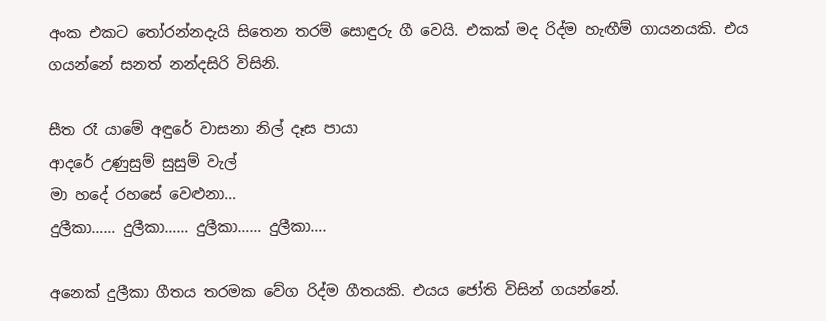අංක එකට තෝරන්නදැයි සිතෙන තරම් සොඳුරු ගී වෙයි. එකක් මද රිද්ම හැඟීම් ගායනයකි. එය ගයන්නේ සනත් නන්දසිරි විසිනි.

සීත රෑ යාමේ අඳුරේ වාසනා නිල් දෑස පායා
ආදරේ උණුසුම් සුසුම් වැල්
මා හදේ රහසේ වෙළුනා…
දුලීකා…… දුලීකා…… දුලීකා…… දුලීකා….

අනෙක් දුලීකා ගීතය තරමක වේග රිද්ම ගීතයකි. එයය ජෝති විසින් ගයන්නේ.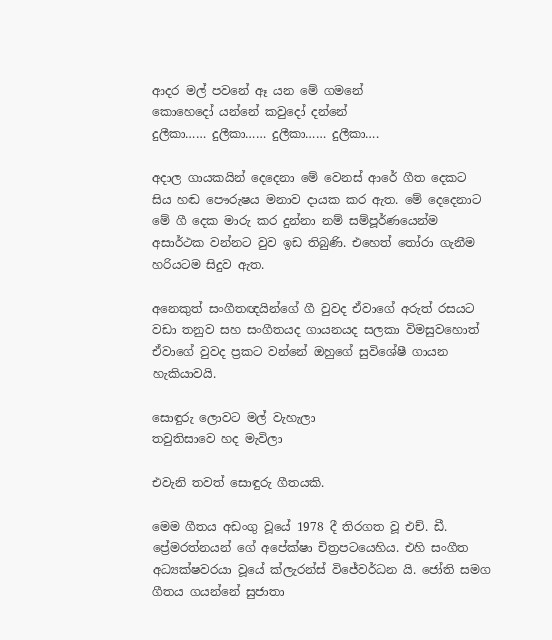ආදර මල් පවනේ ඈ යන මේ ගමනේ
කොහෙදෝ යන්නේ කවුදෝ දන්නේ
දුලීකා…… දුලීකා…… දුලීකා…… දුලීකා….

අදාල ගායකයින් දෙදෙනා මේ වෙනස් ආරේ ගීත දෙකට සිය හඬ පෞරුෂය මනාව දායක කර ඇත. මේ දෙදෙනාට මේ ගී දෙක මාරු කර දුන්නා නම් සම්පූර්ණයෙන්ම අසාර්ථක වන්නට වුව ඉඩ තිබුණි. එහෙත් තෝරා ගැනීම හරියටම සිදුව ඇත.

අනෙකුත් සංගීතඥයින්ගේ ගී වුවද ඒවාගේ අරුත් රසයට වඩා තනුව සහ සංගීතයද ගායනයද සලකා විමසුවහොත් ඒවාගේ වුවද ප්‍රකට වන්නේ ඔහුගේ සුවිශේෂී ගායන හැකියාවයි.

සොඳුරු ලොවට මල් වැහැලා
තවුතිසාවෙ හද මැවිලා

එවැනි තවත් සොඳුරු ගීතයකි.

මෙම ගීතය අඩංගු වූයේ 1978 දී තිරගත වූ එච්. ඩී. ප්‍රේමරත්නයන් ගේ අපේක්ෂා චිත්‍රපටයෙහිය. එහි සංගීත අධ්‍යක්ෂවරයා වූයේ ක්ලැරන්ස් විජේවර්ධන යි. ජෝති සමග ගීතය ගයන්නේ සුජාතා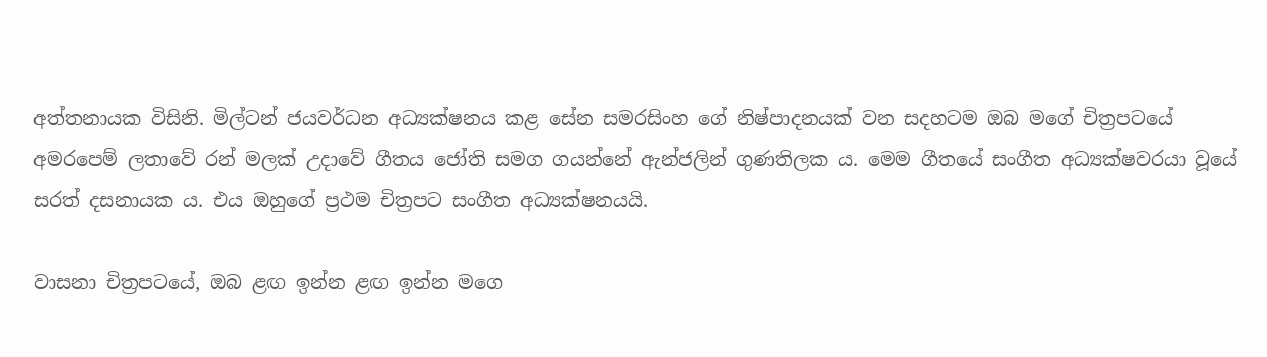අත්තනායක විසිනි. මිල්ටන් ජයවර්ධන අධ්‍යක්ෂනය කළ සේන සමරසිංහ ගේ නිෂ්පාදනයක් වන සදහටම ඔබ මගේ චිත්‍රපටයේ අමරපෙම් ලතාවේ රන් මලක් උදාවේ ගීතය ජෝති සමග ගයන්නේ ඇන්ජලින් ගුණතිලක ය. මෙම ගීතයේ සංගීත අධ්‍යක්ෂවරයා වූයේ සරත් දසනායක ය. එය ඔහුගේ ප්‍රථම චිත්‍රපට සංගීත අධ්‍යක්ෂනයයි.

වාසනා චිත්‍රපටයේ, ඔබ ළඟ ඉන්න ළඟ ඉන්න මගෙ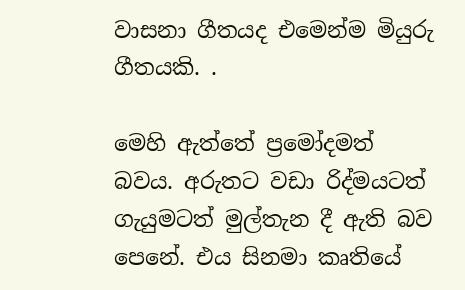වාසනා ගීතයද එමෙන්ම මියුරු ගීතයකි. .

මෙහි ඇත්තේ ප්‍රමෝදමත් බවය. අරුතට වඩා රිද්මයටත් ගැයුමටත් මුල්තැන දී ඇති බව පෙනේ. එය සිනමා කෘතියේ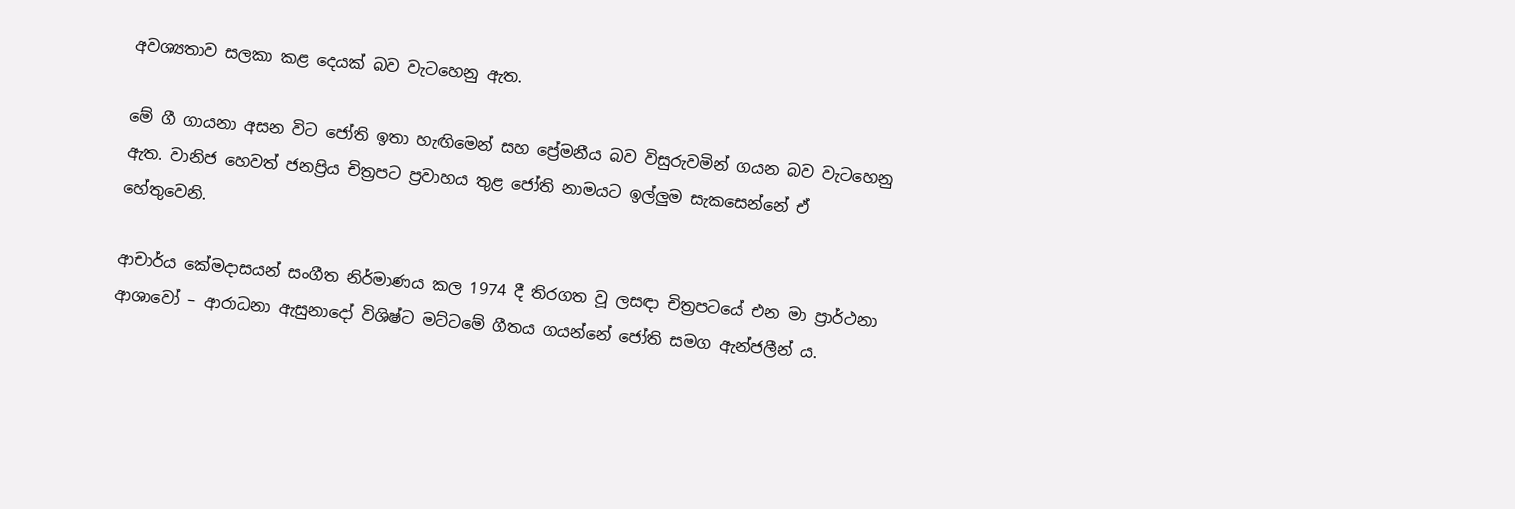අවශ්‍යතාව සලකා කළ දෙයක් බව වැටහෙනු ඇත.

මේ ගී ගායනා අසන විට ජෝති ඉතා හැඟිමෙන් සහ ප්‍රේමනීය බව විසුරුවමින් ගයන බව වැටහෙනු ඇත. වානිජ හෙවත් ජනප්‍රිය චිත්‍රපට ප්‍රවාහය තුළ ජෝති නාමයට ඉල්ලුම සැකසෙන්නේ ඒ හේතුවෙනි.

ආචාර්ය කේමදාසයන් සංගීත නිර්මාණය කල 1974 දී තිරගත වූ ලසඳා චිත්‍රපටයේ එන මා ප්‍රාර්ථනා ආශාවෝ – ආරාධනා ඇසුනාදෝ විශිෂ්ට මට්ටමේ ගීතය ගයන්නේ ජෝති සමග ඇන්ජලීන් ය.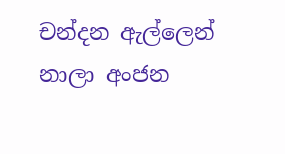චන්දන ඇල්ලෙන් නාලා අංජන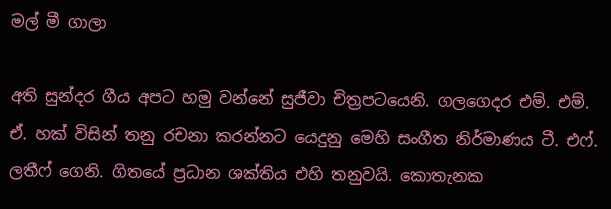මල් මී ගාලා

අති සුන්දර ගීය අපට හමු වන්නේ සුජීවා චිත්‍රපටයෙනි. ගලගෙදර එම්. එම්. ඒ. හක් විසින් තනු රචනා කරන්නට යෙදුනු මෙහි සංගීත නිර්මාණය ටී. එෆ්. ලතීෆ් ගෙනි. ගිතයේ ප්‍රධාන ශක්තිය එහි තනුවයි. කොතැනක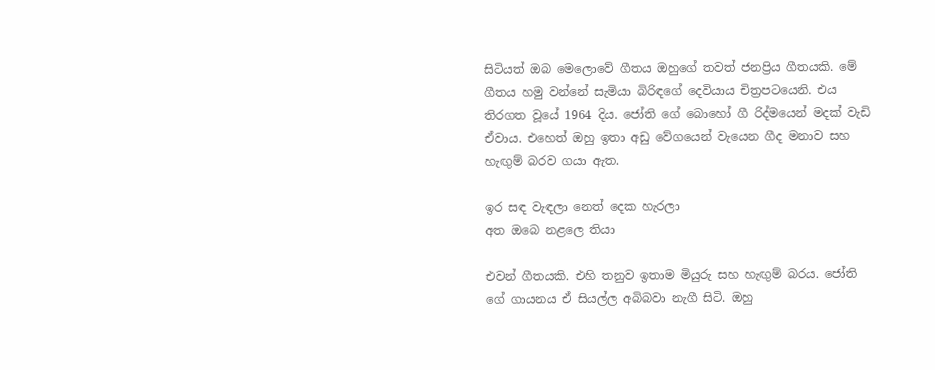සිටියත් ඔබ මෙලොවේ ගීතය ඔහුගේ තවත් ජනප්‍රිය ගීතයකි. මේ ගීතය හමු වන්නේ සැමියා බිරිඳගේ දෙවියාය චිත්‍රපටයෙනි. එය තිරගත වූයේ 1964 දිය. ජෝති ගේ බොහෝ ගී රිද්මයෙන් මදක් වැඩි ඒවාය. එහෙත් ඔහු ඉතා අඩු වේගයෙන් වැයෙන ගීද මනාව සහ හැඟුම් බරව ගයා ඇත.

ඉර සඳ වැඳලා නෙත් දෙක හැරලා
අත ඔබෙ නළලෙ තියා

එවන් ගීතයකි. එහි තනුව ඉතාම මියුරු සහ හැඟුම් බරය. ජෝති ගේ ගායනය ඒ සියල්ල අබිබවා නැගී සිටි. ඔහු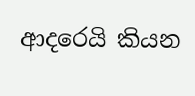ආදරෙයි කියන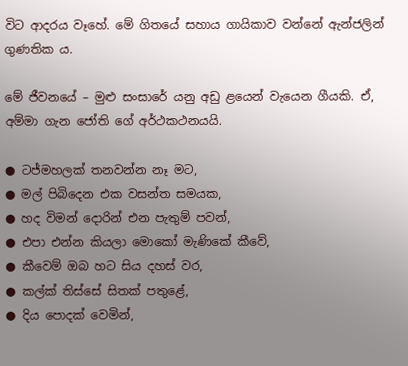විට ආදරය වෑහේ. මේ ගිතයේ සහාය ගායිකාව වන්නේ ඇන්ජලින් ගුණතික ය.

මේ ජීවනයේ – මුළු සංසාරේ යනු අඩු ළයෙන් වැයෙන ගීයකි. ඒ, අම්මා ගැන ජෝති ගේ අර්ථකථනයයි.

● ටජ්මහලක් තනවන්න නෑ මට,
● මල් පිබිදෙන එක වසන්ත සමයක,
● හද විමන් දොරින් එන පැතුම් පවන්,
● එපා එන්න කියලා මොකෝ මැණිකේ කීවේ,
● කීවෙම් ඔබ හට සිය දහස් වර,
● කල්ක් තිස්සේ සිතක් පතුළේ,
● දිය පොදක් වෙමින්,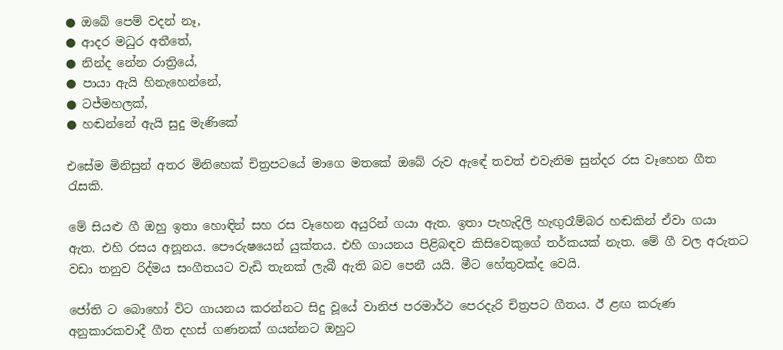● ඔබේ පෙම් වදන් නෑ,
● ආදර මධුර අතීතේ,
● නින්ද නේන රාත්‍රියේ,
● පායා ඇයි හිනැහෙන්නේ,
● ටජ්මහලක්,
● හඬන්නේ ඇයි සුදු මැණිකේ

එසේම මිනිසුන් අතර මිනිහෙක් චිත්‍රපටයේ මාගෙ මතකේ ඔබේ රුව ඇඳේ තවත් එවැනිම සුන්දර රස වෑහෙන ගීත රැසකි.

මේ සියළු ගී ඔහු ඉතා හොඳින් සහ රස වෑහෙන අයුරින් ගයා ඇත. ඉතා පැහැදිලි හැඟුරෑම්බර හඬකින් ඒවා ගයා ඇත. එහි රසය අනූනය. පෞරුෂයෙන් යුක්තය. එහි ගායනය පිළිබඳව කිසිවෙකුගේ තර්කයක් නැත. මේ ගී වල අරුතට වඩා තනුව රිද්මය සංගීතයට වැඩි තැනක් ලැබී ඇති බව පෙනී යයි. මීට හේතුවක්ද වෙයි.

ජෝති ට බොහෝ විට ගායනය කරන්නට සිදු වූයේ වානිජ පරමාර්ථ පෙරදැරි චිත්‍රපට ගීතය. ඊ ළඟ කරුණ අනුකාරකවාදී ගීත දහස් ගණනක් ගයන්නට ඔහුට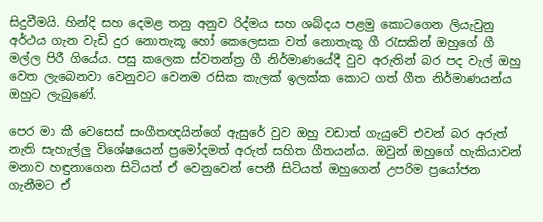සිදුවීමයි. හින්දි සහ දෙමළ තනු අනුව රිද්මය සහ ශබ්දය පළමු කොටගෙන ලියැවුනු අර්ථය ගැන වැඩි දුර නොතැකූ හෝ කෙලෙසක වත් නොතැකූ ගී රැසකින් ඔහුගේ ගී මල්ල පිරී ගියේය. පසු කලෙක ස්වතන්ත්‍ර ගී නිර්මාණයේදී වුව අරුතින් බර පද වැල් ඔහු වෙත ලැබෙනවා වෙනුවට වෙනම රසික කැලක් ඉලක්ක කොට ගත් ගීත නිර්මාණයන්ය ඔහුට ලැබුණේ.

පෙර මා කී වෙසෙස් සංගීතඥයින්ගේ ඇසුරේ වුව ඔහු වඩාත් ගැයුවේ එවන් බර අරුත් නැති සැහැල්ලු විශේෂයෙන් ප්‍රමෝදමත් අරුත් සහිත ගීතයන්ය. ඔවුන් ඔහුගේ හැකියාවන් මනාව හඳුනාගෙන සිටියත් ඒ වෙනුවෙන් පෙනී සිටියත් ඔහුගෙන් උපරිම ප්‍රයෝජන ගැනීමට ඒ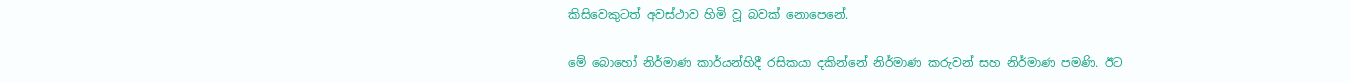කිසිවෙකුටත් අවස්ථාව හිමි වූ බවක් නොපෙනේ.

මේ බොහෝ නිර්මාණ කාර්යන්හිදී රසිකයා දකින්නේ නිර්මාණ කරුවන් සහ නිර්මාණ පමණි. ඊට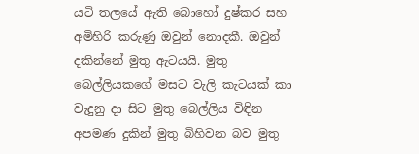යටි තලයේ ඇති බොහෝ දුෂ්කර සහ අමිහිරි කරුණු ඔවුන් නොදකී. ඔවුන් දකින්නේ මුතු ඇටයයි. මුතු බෙල්ලියකගේ මසට වැලි කැටයක් කා වැදුනු දා සිට මුතු බෙල්ලිය විඳින අපමණ දුකින් මුතු බිහිවන බව මුතු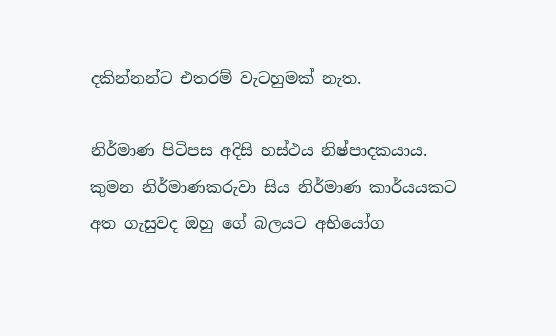දකින්නන්ට එතරම් වැටහුමක් නැත.

නිර්මාණ පිටිපස අදිසි හස්ථය නිෂ්පාදකයාය. කුමන නිර්මාණකරුවා සිය නිර්මාණ කාර්යයකට අත ගැසුවද ඔහු ගේ බලයට අභියෝග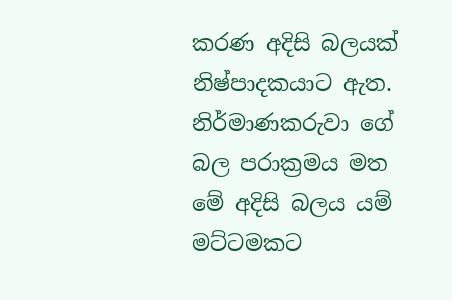කරණ අදිසි බලයක් නිෂ්පාදකයාට ඇත. නිර්මාණකරුවා ගේ බල පරාක්‍රමය මත මේ අදිසි බලය යම් මට්ටමකට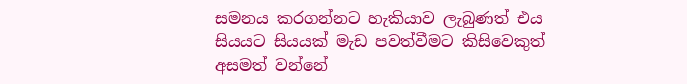සමනය කරගන්නට හැකියාව ලැබුණත් එය සියයට සියයක් මැඩ පවත්වීමට කිසිවෙකුත් අසමත් වන්නේ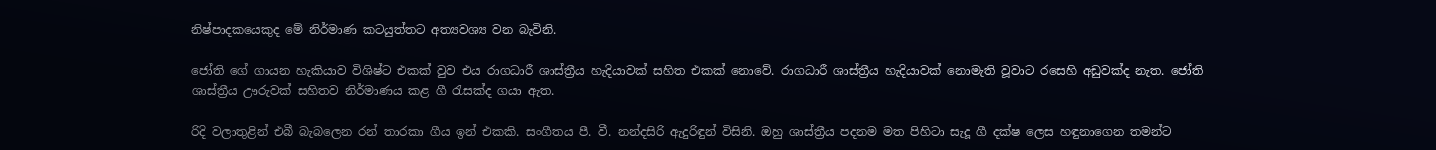නිෂ්පාදකයෙකුද මේ නිර්මාණ කටයුත්තට අත්‍යවශ්‍ය වන බැවිනි.

ජෝති ගේ ගායන හැකියාව විශිෂ්ට එකක් වුව එය රාගධාරී ශාස්ත්‍රීය හැදියාවක් සහිත එකක් නොවේ. රාගධාරී ශාස්ත්‍රීය හැදියාවක් නොමැති වූවාට රසෙහි අඩුවක්ද නැත. ජෝති ශාස්ත්‍රීය ඌරුවක් සහිතව නිර්මාණය කළ ගී රැසක්ද ගයා ඇත.

රිදි වලාතුළින් එබී බැබලෙන රන් තාරකා ගීය ඉන් එකකි. සංගීතය පී. වී. නන්දසිරි ඇදුරිඳුන් විසිනි. ඔහු ශාස්ත්‍රීය පදනම මත පිහිටා සැදූ ගී දක්ෂ ලෙස හඳුනාගෙන තමන්ට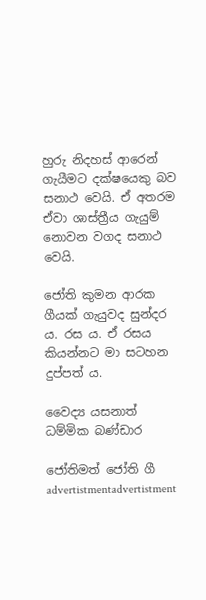හුරු නිදහස් ආරෙන් ගැයීමට දක්ෂයෙකු බව සනාථ වෙයි. ඒ අතරම ඒවා ශාස්ත්‍රීය ගැයුම් නොවන වගද සනාථ වෙයි.

ජෝති කුමන ආරක ගීයක් ගැයුවද සුන්දර ය. රස ය. ඒ රසය කියන්නට මා සටහන දුප්පත් ය.

වෛද්‍ය යසනාත් ධම්මික බණ්ඩාර

ජෝතිමත් ජෝති ගී
advertistmentadvertistment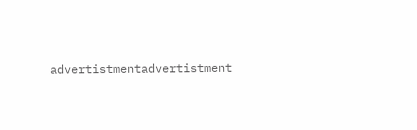advertistmentadvertistment